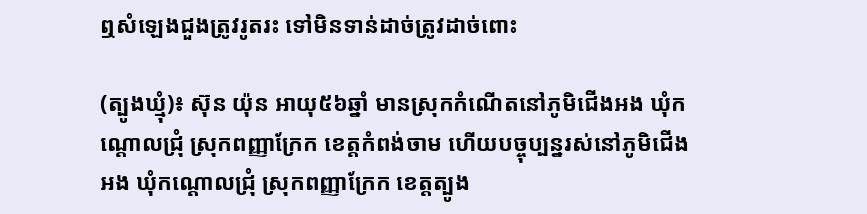ឮសំឡេងជួងត្រូវរូតរះ ទៅមិនទាន់ដាច់ត្រូវដាច់ពោះ

(ត្បូងឃ្មុំ)៖ ស៊ុន យ៉ុន អាយុ៥៦ឆ្នាំ មានស្រុកកំណើតនៅភូមិជើងអង ឃុំកណ្តោលជ្រុំ ស្រុកពញ្ញាក្រែក ខេត្តកំពង់ចាម ហើយបច្ចុប្បន្នរស់នៅភូមិជើងអង ឃុំកណ្តោលជ្រុំ ស្រុកពញ្ញាក្រែក ខេត្តត្បូង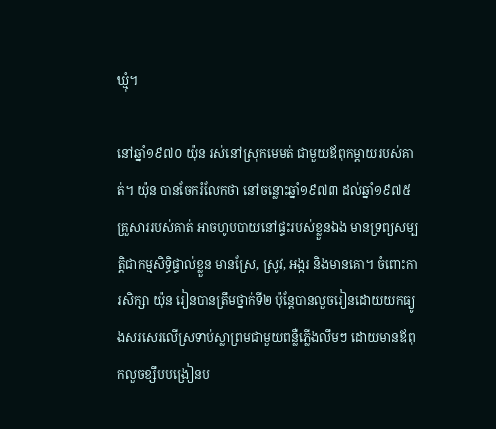ឃ្មុំ។

នៅឆ្នាំ១៩៧០ យ៉ុន រស់នៅស្រុកមេមត់ ជាមួយឪពុកម្ដាយរបស់គាត់។ យ៉ុន បានចែករំលែកថា នៅចន្លោះឆ្នាំ១៩៧៣ ដល់ឆ្នាំ១៩៧៥ គ្រួសាររបស់គាត់ អាចហូបបាយនៅផ្ទះរបស់ខ្លួនឯង មានទ្រព្យសម្បត្តិជាកម្មសិទ្ធិផ្ទាល់ខ្លួន មានស្រែ, ស្រូវ, អង្ករ និងមានគោ។ ចំពោះការសិក្សា យ៉ុន រៀនបានត្រឹមថ្នាក់ទី២ ប៉ុន្តែបានលួចរៀនដោយយកធ្យូងសរសេរលើស្រទាប់ស្លាព្រមជាមួយពន្លឺភ្លើងលឹមៗ ដោយមានឪពុកលួចខ្សឹបបង្រៀនប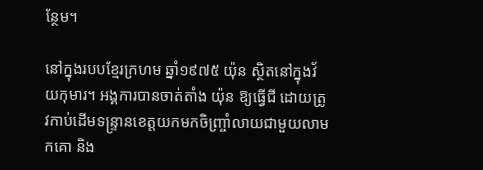ន្ថែម។

នៅក្នុងរបបខ្មែរក្រហម ឆ្នាំ១៩៧៥ យ៉ុន ស្ថិតនៅក្នុងវ័យកុមារ។ អង្គការបានចាត់តាំង យ៉ុន ឱ្យធ្វើជី ដោយត្រូវកាប់ដើមទន្រ្ទានខេត្តយកមកចិញ្ច្រាំលាយជាមួយលាមកគោ និង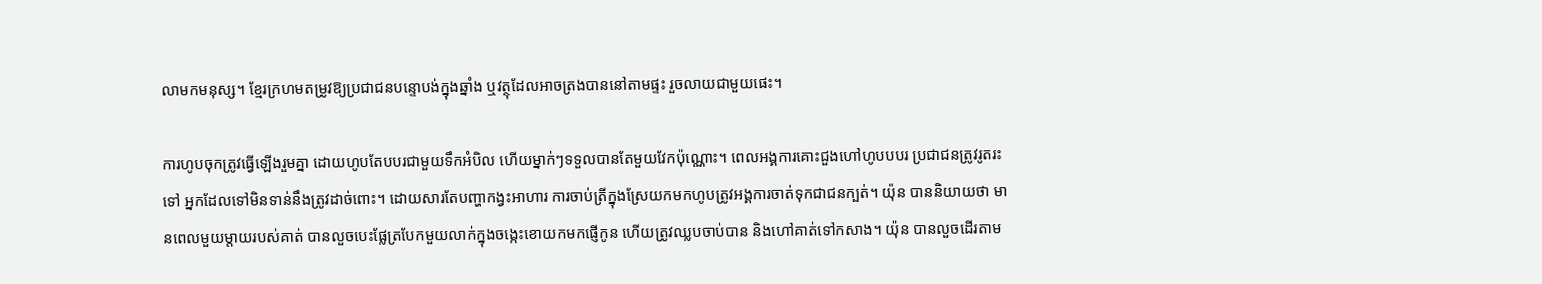លាមកមនុស្ស។ ខ្មែរក្រហមតម្រូវឱ្យប្រជាជនបន្ទោបង់ក្នុងឆ្នាំង ឬវត្ថុដែលអាចត្រងបាននៅតាមផ្ទះ រួចលាយជាមួយផេះ។

ការហូបចុកត្រូវធ្វើឡើងរួមគ្នា ដោយហូបតែបបរជាមួយទឹកអំបិល ហើយម្នាក់ៗទទួលបានតែមួយវែកប៉ុណ្ណោះ។ ពេលអង្គការគោះជួងហៅហូបបបរ ប្រជាជនត្រូវរូតរះទៅ អ្នកដែលទៅមិនទាន់នឹងត្រូវដាច់ពោះ។ ដោយសារតែបញ្ហាកង្វះអាហារ ការចាប់ត្រីក្នុងស្រែយកមកហូបត្រូវអង្គការចាត់ទុកជាជនក្បត់។ យ៉ុន បាននិយាយថា មានពេលមួយម្តាយរបស់គាត់ បានលួចបេះផ្លែត្របែកមួយលាក់ក្នុងចង្កេះខោយកមកផ្ញើកូន ហើយត្រូវឈ្លបចាប់បាន និងហៅគាត់ទៅកសាង។ យ៉ុន បានលួចដើរតាម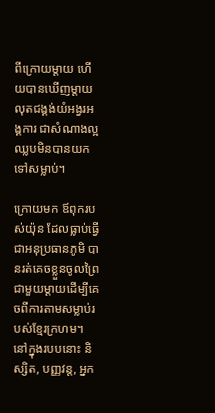ពីក្រោយម្តាយ ហើយបានឃើញម្តាយលុតជង្គង់យំអង្វរអង្គការ ជាសំណាងល្អឈ្លបមិនបានយកទៅសម្លាប់។

ក្រោយមក ឪពុករបស់យ៉ុន ដែលធ្លាប់ធ្វើជាអនុប្រធានភូមិ បានរត់គេចខ្លួនចូលព្រៃជាមួយម្តាយដើម្បីគេចពីការតាមសម្លាប់របស់ខ្មែរក្រហម។ នៅក្នុងរបបនោះ និស្សិត, បញ្ញវន្ត, អ្នក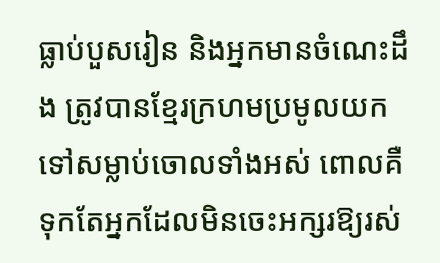ធ្លាប់បួសរៀន និងអ្នកមានចំណេះដឹង ត្រូវបានខ្មែរក្រហមប្រមូលយកទៅសម្លាប់ចោលទាំងអស់ ពោលគឺទុកតែអ្នកដែលមិនចេះអក្សរឱ្យរស់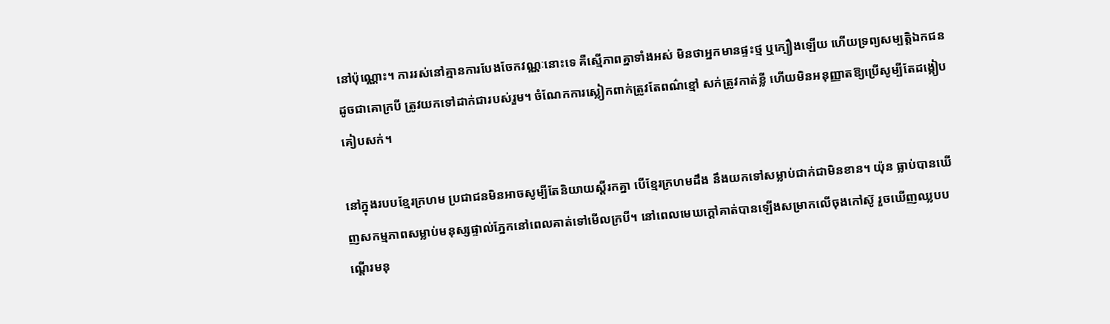នៅប៉ុណ្ណោះ។ ការរស់នៅគ្មានការបែងចែកវណ្ណៈនោះទេ គឺស្មើភាពគ្នាទាំងអស់ មិនថាអ្នកមានផ្ទះថ្ម ឬក្បឿងឡើយ ហើយទ្រព្យសម្បត្តិឯកជនដូចជាគោក្របី ត្រូវយកទៅដាក់ជារបស់រួម។ ចំណែកការស្លៀកពាក់ត្រូវតែពណ៌ខ្មៅ សក់ត្រូវកាត់ខ្លី ហើយមិនអនុញ្ញាតឱ្យប្រើសូម្បីតែដង្កៀបគៀបសក់។

នៅក្នុងរបបខ្មែរក្រហម ប្រជាជនមិនអាចសូម្បីតែនិយាយស្តីរកគ្នា បើខ្មែរក្រហមដឹង នឹងយកទៅសម្លាប់ជាក់ជាមិនខាន។ យ៉ុន ធ្លាប់បានឃើញសកម្មភាពសម្លាប់មនុស្សផ្ទាល់ភ្នែកនៅពេលគាត់ទៅមើលក្របី។ នៅពេលមេឃក្ដៅគាត់បានឡើងសម្រាកលើចុងកៅស៊ូ រួចឃើញឈ្លបបណ្តើរមនុ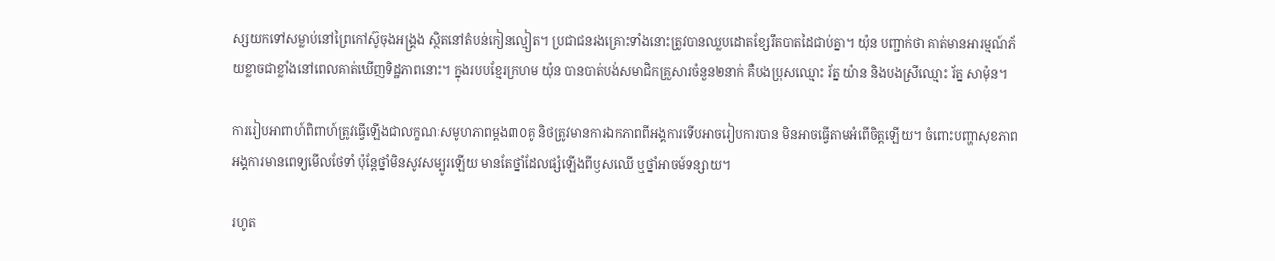ស្សយកទៅសម្លាប់នៅព្រៃកៅស៊ូចុងអង្រ្គង ស្ថិតនៅតំបន់កៀនល្មៀត។ ប្រជាជនរងគ្រោះទាំងនោះត្រូវបានឈ្លបដោតខ្សែរឹតបាតដៃជាប់គ្នា។ យ៉ុន បញ្ជាក់ថា គាត់មានអារម្មណ៍ភ័យខ្លាចជាខ្លាំងនៅពេលគាត់ឃើញទិដ្ឋភាពនោះ។ ក្នុងរបបខ្មែរក្រហម យ៉ុន បានបាត់បង់សមាជិកគ្រួសារចំនួន២នាក់ គឺបងប្រុសឈ្មោះ រ័ត្ន យ៉ាន និងបងស្រីឈ្មោះ រ័ត្ន សាម៉ុន។

ការរៀបអាពាហ៍ពិពាហ៍ត្រូវធ្វើឡើងជាលក្ខណៈសមូហភាពម្តង៣០គូ និថត្រូវមានការឯកភាពពីអង្គការទើបអាចរៀបការបាន មិនអាចធ្វើតាមអំពើចិត្តឡើយ។ ចំពោះបញ្ហាសុខភាព អង្គការមានពេទ្យមើលថែទាំ ប៉ុន្តែថ្នាំមិនសូវសម្បូរឡើយ មានតែថ្នាំដែលផ្សំឡើងពីឫសឈើ ឬថ្នាំអាចម៍ទន្សាយ។

រហូត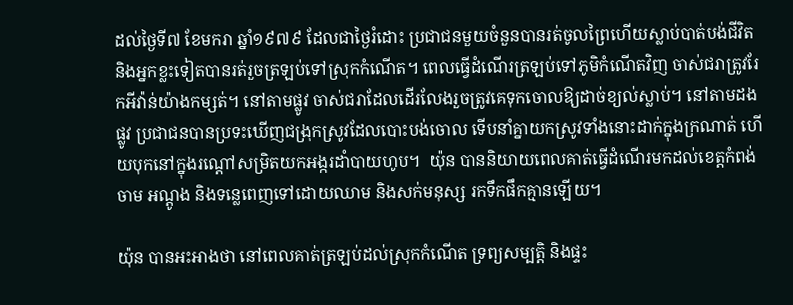ដល់ថ្ងៃទី៧ ខែមករា ឆ្នាំ១៩៧៩ ដែលជាថ្ងៃរំដោះ ប្រជាជនមួយចំនួនបានរត់ចូលព្រៃហើយស្លាប់បាត់បង់ជីវិត និងអ្នកខ្លះទៀតបានរត់រួចត្រឡប់ទៅស្រុកកំណើត។ ពេលធ្វើដំណើរត្រឡប់ទៅភូមិកំណើតវិញ ចាស់ជរាត្រូវរែកអីវ៉ាន់យ៉ាងកម្សត់។ នៅតាមផ្លូវ ចាស់ជរាដែលដើរលែងរួចត្រូវគេទុកចោលឱ្យដាច់ខ្យល់ស្លាប់។ នៅតាមដងផ្លូវ ប្រជាជនបានប្រទះឃើញជង្រុកស្រូវដែលបោះបង់ចោល ទើបនាំគ្នាយកស្រូវទាំងនោះដាក់ក្នុងក្រណាត់ ហើយបុកនៅក្នុងរណ្ដៅសម្រិតយកអង្ករដាំបាយហូប។  យ៉ុន បាននិយាយពេលគាត់ធ្វើដំណើរមកដល់ខេត្តកំពង់ចាម អណ្តូង និងទន្លេពេញទៅដោយឈាម និងសក់មនុស្ស រកទឹកផឹកគ្មានឡើយ។

យ៉ុន បានអះអាងថា នៅពេលគាត់ត្រឡប់ដល់ស្រុកកំណើត ទ្រព្យសម្បត្តិ និងផ្ទះ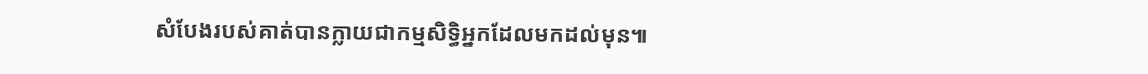សំបែងរបស់គាត់បានក្លាយជាកម្មសិទ្ធិអ្នកដែលមកដល់មុន៕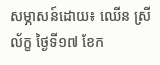សម្ភាសន៍ដោយ៖ ឈើន ស្រីល័ក្ខ ថ្ងៃទី១៧ ខែក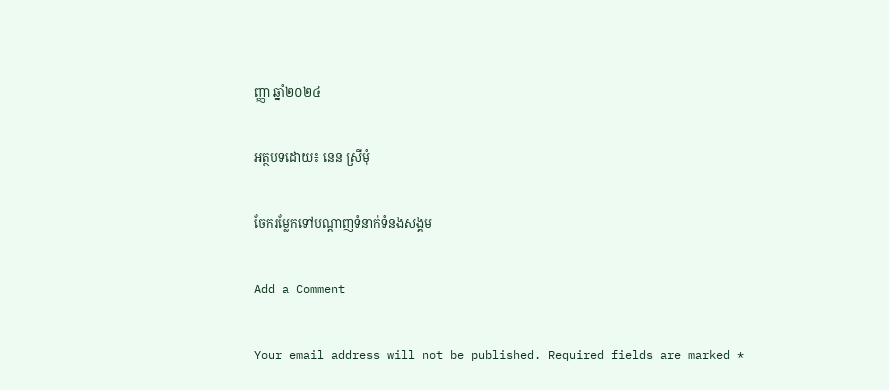ញ្ញា ឆ្នាំ២០២៤

អត្ថបទដោយ៖ នេន ស្រីមុំ

ចែករម្លែកទៅបណ្តាញទំនាក់ទំនងសង្គម

Add a Comment

Your email address will not be published. Required fields are marked *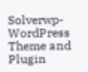Solverwp- WordPress Theme and Plugin